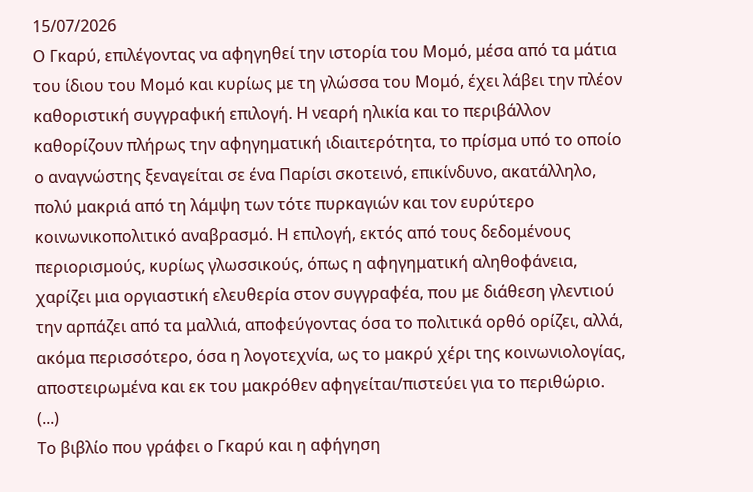15/07/2026
Ο Γκαρύ, επιλέγοντας να αφηγηθεί την ιστορία του Μομό, μέσα από τα μάτια του ίδιου του Μομό και κυρίως με τη γλώσσα του Μομό, έχει λάβει την πλέον καθοριστική συγγραφική επιλογή. Η νεαρή ηλικία και το περιβάλλον καθορίζουν πλήρως την αφηγηματική ιδιαιτερότητα, το πρίσμα υπό το οποίο ο αναγνώστης ξεναγείται σε ένα Παρίσι σκοτεινό, επικίνδυνο, ακατάλληλο, πολύ μακριά από τη λάμψη των τότε πυρκαγιών και τον ευρύτερο κοινωνικοπολιτικό αναβρασμό. Η επιλογή, εκτός από τους δεδομένους περιορισμούς, κυρίως γλωσσικούς, όπως η αφηγηματική αληθοφάνεια, χαρίζει μια οργιαστική ελευθερία στον συγγραφέα, που με διάθεση γλεντιού την αρπάζει από τα μαλλιά, αποφεύγοντας όσα το πολιτικά ορθό ορίζει, αλλά, ακόμα περισσότερο, όσα η λογοτεχνία, ως το μακρύ χέρι της κοινωνιολογίας, αποστειρωμένα και εκ του μακρόθεν αφηγείται/πιστεύει για το περιθώριο.
(...)
Το βιβλίο που γράφει ο Γκαρύ και η αφήγηση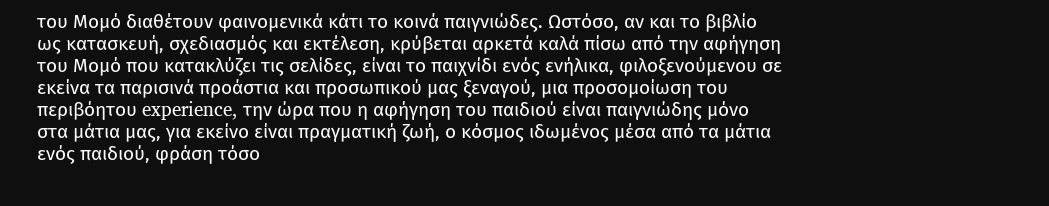του Μομό διαθέτουν φαινομενικά κάτι το κοινά παιγνιώδες. Ωστόσο, αν και το βιβλίο ως κατασκευή, σχεδιασμός και εκτέλεση, κρύβεται αρκετά καλά πίσω από την αφήγηση του Μομό που κατακλύζει τις σελίδες, είναι το παιχνίδι ενός ενήλικα, φιλοξενούμενου σε εκείνα τα παρισινά προάστια και προσωπικού μας ξεναγού, μια προσομοίωση του περιβόητου experience, την ώρα που η αφήγηση του παιδιού είναι παιγνιώδης μόνο στα μάτια μας, για εκείνο είναι πραγματική ζωή, ο κόσμος ιδωμένος μέσα από τα μάτια ενός παιδιού, φράση τόσο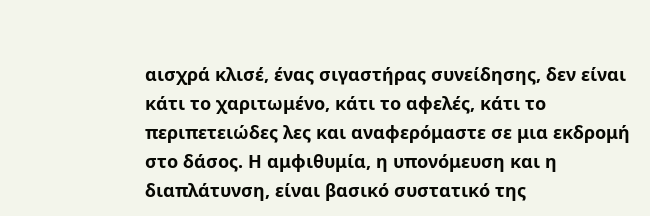αισχρά κλισέ, ένας σιγαστήρας συνείδησης, δεν είναι κάτι το χαριτωμένο, κάτι το αφελές, κάτι το περιπετειώδες λες και αναφερόμαστε σε μια εκδρομή στο δάσος. Η αμφιθυμία, η υπονόμευση και η διαπλάτυνση, είναι βασικό συστατικό της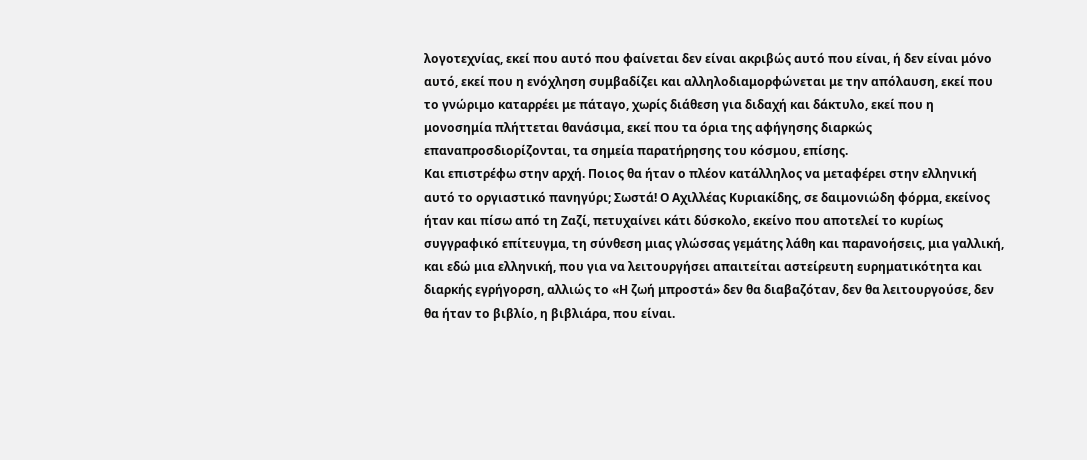λογοτεχνίας, εκεί που αυτό που φαίνεται δεν είναι ακριβώς αυτό που είναι, ή δεν είναι μόνο αυτό, εκεί που η ενόχληση συμβαδίζει και αλληλοδιαμορφώνεται με την απόλαυση, εκεί που το γνώριμο καταρρέει με πάταγο, χωρίς διάθεση για διδαχή και δάκτυλο, εκεί που η μονοσημία πλήττεται θανάσιμα, εκεί που τα όρια της αφήγησης διαρκώς επαναπροσδιορίζονται, τα σημεία παρατήρησης του κόσμου, επίσης.
Και επιστρέφω στην αρχή. Ποιος θα ήταν ο πλέον κατάλληλος να μεταφέρει στην ελληνική αυτό το οργιαστικό πανηγύρι; Σωστά! Ο Αχιλλέας Κυριακίδης, σε δαιμονιώδη φόρμα, εκείνος ήταν και πίσω από τη Ζαζί, πετυχαίνει κάτι δύσκολο, εκείνο που αποτελεί το κυρίως συγγραφικό επίτευγμα, τη σύνθεση μιας γλώσσας γεμάτης λάθη και παρανοήσεις, μια γαλλική, και εδώ μια ελληνική, που για να λειτουργήσει απαιτείται αστείρευτη ευρηματικότητα και διαρκής εγρήγορση, αλλιώς το «Η ζωή μπροστά» δεν θα διαβαζόταν, δεν θα λειτουργούσε, δεν θα ήταν το βιβλίο, η βιβλιάρα, που είναι.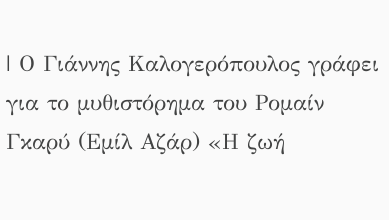| Ο Γιάννης Καλογερόπουλος γράφει για το μυθιστόρημα του Ρομαίν Γκαρύ (Εμίλ Αζάρ) «Η ζωή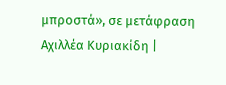μπροστά», σε μετάφραση Αχιλλέα Κυριακίδη |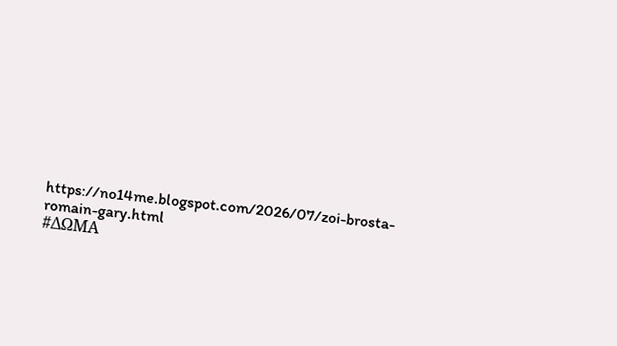https://no14me.blogspot.com/2026/07/zoi-brosta-romain-gary.html
#ΔΩΜΑ